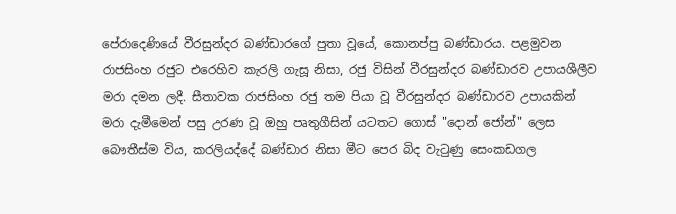පේරාදෙණියේ වීරසුන්දර බණ්ඩාරගේ පුතා වූයේ, කොනප්පු බණ්ඩාරය. පළමුවන රාජසිංහ රජුට එරෙහිව කැරලි ගැසූ නිසා, රජු විසින් වීරසුන්දර බණ්ඩාරව උපායශීලීව මරා දමන ලදී. සීතාවක රාජසිංහ රජු තම පියා වූ වීරසුන්දර බණ්ඩාරව උපායකින් මරා දැමීමෙන් පසු උරණ වූ ඔහු පෘතුගීසින් යටතට ගොස් "දොන් ජෝන්" ලෙස බෞතීස්ම විය, කරලියද්දේ බණ්ඩාර නිසා මීට පෙර බිද වැටුණු සෙංකඩගල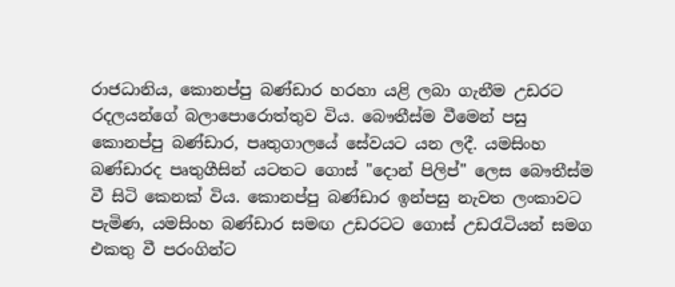රාජධානිය, කොනප්පු බණ්ඩාර හරහා යළි ලබා ගැනීම උඩරට රදලයන්ගේ බලාපොරොත්තුව විය. බෞතීස්ම වීමෙන් පසු කොනප්පු බණ්ඩාර, පෘතුගාලයේ සේවයට යන ලදී. යමසිංහ බණ්ඩාරද පෘතුගීසින් යටතට ගොස් "දොන් පිලිප්" ලෙස බෞතීස්ම වී සිටි කෙනක් විය. කොනප්පු බණ්ඩාර ඉන්පසු නැවත ලංකාවට පැමිණ, යමසිංහ බණ්ඩාර සමඟ උඩරටට ගොස් උඩරැටියන් සමග එකතු වී පරංගින්ට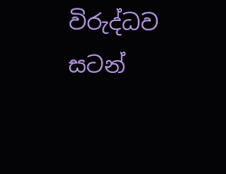විරුද්ධව සටන්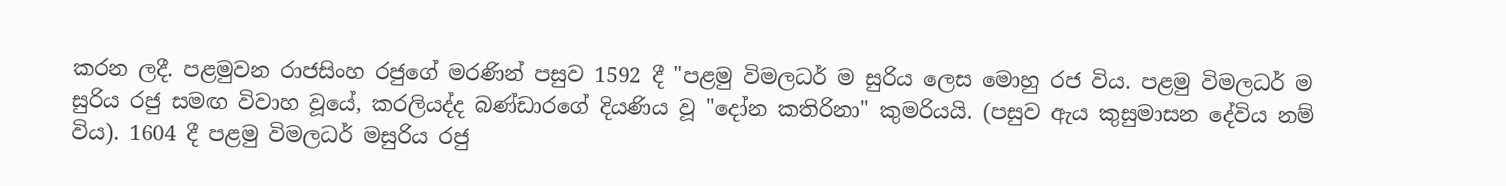කරන ලදී. පළමුවන රාජසිංහ රජුගේ මරණින් පසුව 1592 දී "පළමු විමලධර් ම සුරිය ලෙස මොහු රජ විය. පළමු විමලධර් ම සුරිය රජු සමඟ විවාහ වූයේ, කරලියද්ද බණ්ඩාරගේ දියණිය වූ "දෝන කතිරිනා" කුමරියයි. (පසුව ඇය කුසුමාසන දේවිය නම් විය). 1604 දී පළමු විමලධර් මසුරිය රජු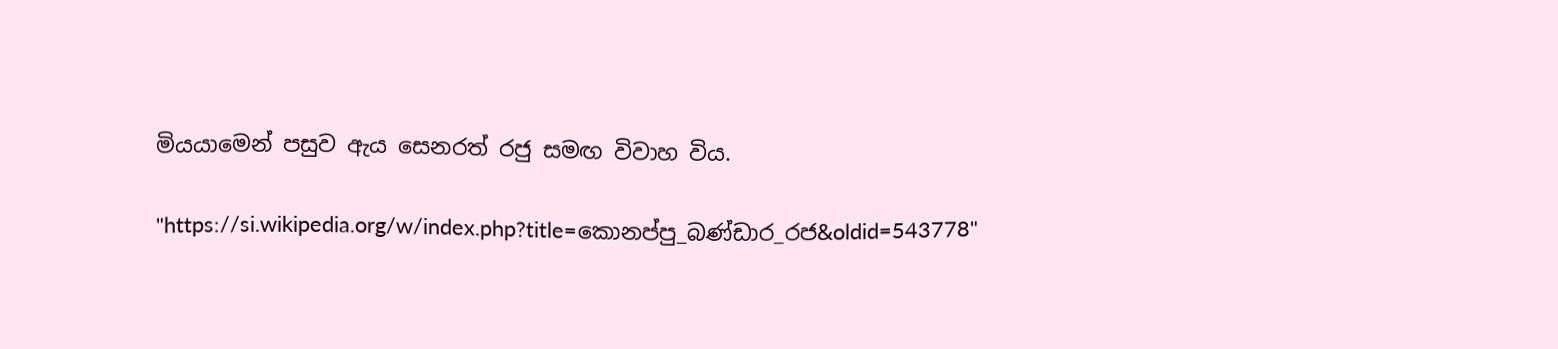මියයාමෙන් පසුව ඇය සෙනරත් රජු සමඟ විවාහ විය.

"https://si.wikipedia.org/w/index.php?title=කොනප්පු_බණ්ඩාර_රජ&oldid=543778"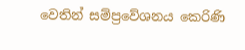වෙතින් සම්ප්‍රවේශනය කෙරිණි